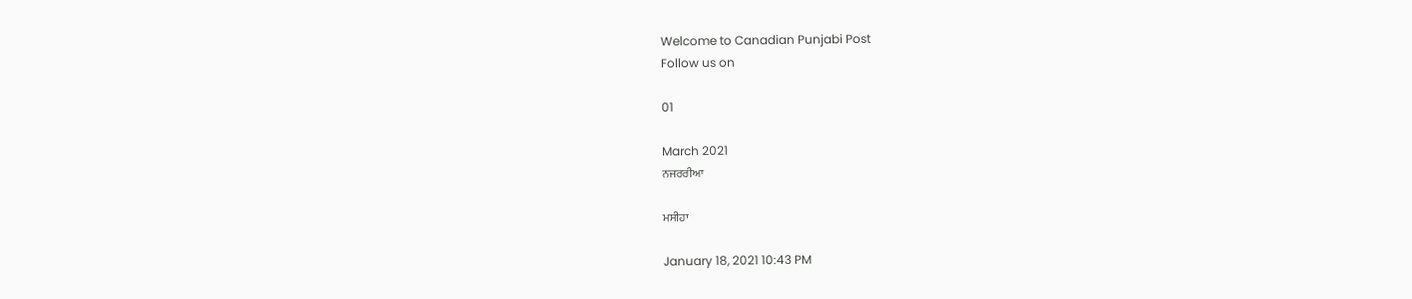Welcome to Canadian Punjabi Post
Follow us on

01

March 2021
ਨਜਰਰੀਆ

ਮਸੀਹਾ

January 18, 2021 10:43 PM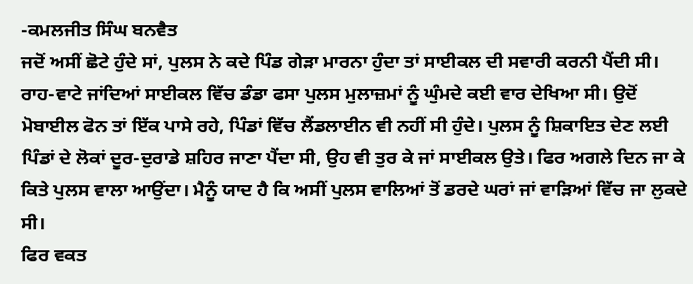-ਕਮਲਜੀਤ ਸਿੰਘ ਬਨਵੈਤ
ਜਦੋਂ ਅਸੀਂ ਛੋਟੇ ਹੁੰਦੇ ਸਾਂ, ਪੁਲਸ ਨੇ ਕਦੇ ਪਿੰਡ ਗੇੜਾ ਮਾਰਨਾ ਹੁੰਦਾ ਤਾਂ ਸਾਈਕਲ ਦੀ ਸਵਾਰੀ ਕਰਨੀ ਪੈਂਦੀ ਸੀ। ਰਾਹ-ਵਾਟੇ ਜਾਂਦਿਆਂ ਸਾਈਕਲ ਵਿੱਚ ਡੰਡਾ ਫਸਾ ਪੁਲਸ ਮੁਲਾਜ਼ਮਾਂ ਨੂੰ ਘੁੰਮਦੇ ਕਈ ਵਾਰ ਦੇਖਿਆ ਸੀ। ਉਦੋਂ ਮੋਬਾਈਲ ਫੋਨ ਤਾਂ ਇੱਕ ਪਾਸੇ ਰਹੇ, ਪਿੰਡਾਂ ਵਿੱਚ ਲੈਂਡਲਾਈਨ ਵੀ ਨਹੀਂ ਸੀ ਹੁੰਦੇ। ਪੁਲਸ ਨੂੰ ਸ਼ਿਕਾਇਤ ਦੇਣ ਲਈ ਪਿੰਡਾਂ ਦੇ ਲੋਕਾਂ ਦੂਰ-ਦੁਰਾਡੇ ਸ਼ਹਿਰ ਜਾਣਾ ਪੈਂਦਾ ਸੀ, ਉਹ ਵੀ ਤੁਰ ਕੇ ਜਾਂ ਸਾਈਕਲ ਉਤੇ। ਫਿਰ ਅਗਲੇ ਦਿਨ ਜਾ ਕੇ ਕਿਤੇ ਪੁਲਸ ਵਾਲਾ ਆਉਂਦਾ। ਮੈਨੂੰ ਯਾਦ ਹੈ ਕਿ ਅਸੀਂ ਪੁਲਸ ਵਾਲਿਆਂ ਤੋਂ ਡਰਦੇ ਘਰਾਂ ਜਾਂ ਵਾੜਿਆਂ ਵਿੱਚ ਜਾ ਲੁਕਦੇ ਸੀ।
ਫਿਰ ਵਕਤ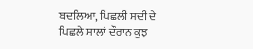ਬਦਲਿਆ, ਪਿਛਲੀ ਸਦੀ ਦੇ ਪਿਛਲੇ ਸਾਲਾਂ ਦੌਰਾਨ ਕੁਝ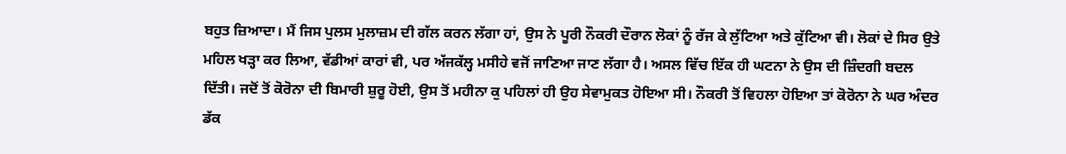ਬਹੁਤ ਜ਼ਿਆਦਾ। ਮੈਂ ਜਿਸ ਪੁਲਸ ਮੁਲਾਜ਼ਮ ਦੀ ਗੱਲ ਕਰਨ ਲੱਗਾ ਹਾਂ, ਉਸ ਨੇ ਪੂਰੀ ਨੌਕਰੀ ਦੌਰਾਨ ਲੋਕਾਂ ਨੂੰ ਰੱਜ ਕੇ ਲੁੱਟਿਆ ਅਤੇ ਕੁੱਟਿਆ ਵੀ। ਲੋਕਾਂ ਦੇ ਸਿਰ ਉਤੇ ਮਹਿਲ ਖੜ੍ਹਾ ਕਰ ਲਿਆ, ਵੱਡੀਆਂ ਕਾਰਾਂ ਵੀ, ਪਰ ਅੱਜਕੱਲ੍ਹ ਮਸੀਹੇ ਵਜੋਂ ਜਾਣਿਆ ਜਾਣ ਲੱਗਾ ਹੈ। ਅਸਲ ਵਿੱਚ ਇੱਕ ਹੀ ਘਟਨਾ ਨੇ ਉਸ ਦੀ ਜ਼ਿੰਦਗੀ ਬਦਲ ਦਿੱਤੀ। ਜਦੋਂ ਤੋਂ ਕੋਰੋਨਾ ਦੀ ਬਿਮਾਰੀ ਸ਼ੁਰੂ ਹੋਈ, ਉਸ ਤੋਂ ਮਹੀਨਾ ਕੁ ਪਹਿਲਾਂ ਹੀ ਉਹ ਸੇਵਾਮੁਕਤ ਹੋਇਆ ਸੀ। ਨੌਕਰੀ ਤੋਂ ਵਿਹਲਾ ਹੋਇਆ ਤਾਂ ਕੋਰੋਨਾ ਨੇ ਘਰ ਅੰਦਰ ਡੱਕ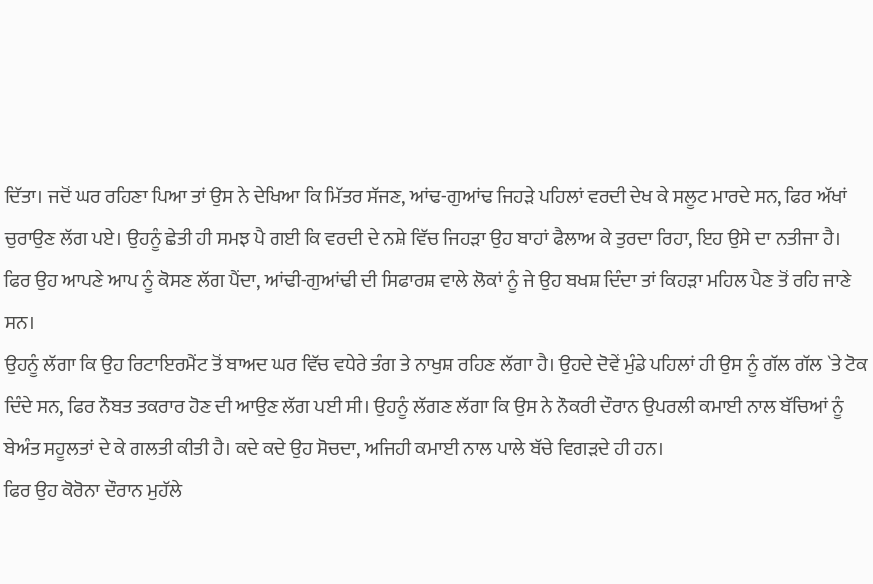ਦਿੱਤਾ। ਜਦੋਂ ਘਰ ਰਹਿਣਾ ਪਿਆ ਤਾਂ ਉਸ ਨੇ ਦੇਖਿਆ ਕਿ ਮਿੱਤਰ ਸੱਜਣ, ਆਂਢ-ਗੁਆਂਢ ਜਿਹੜੇ ਪਹਿਲਾਂ ਵਰਦੀ ਦੇਖ ਕੇ ਸਲੂਟ ਮਾਰਦੇ ਸਨ, ਫਿਰ ਅੱਖਾਂ ਚੁਰਾਉਣ ਲੱਗ ਪਏ। ਉਹਨੂੰ ਛੇਤੀ ਹੀ ਸਮਝ ਪੈ ਗਈ ਕਿ ਵਰਦੀ ਦੇ ਨਸ਼ੇ ਵਿੱਚ ਜਿਹੜਾ ਉਹ ਬਾਹਾਂ ਫੈਲਾਅ ਕੇ ਤੁਰਦਾ ਰਿਹਾ, ਇਹ ਉਸੇ ਦਾ ਨਤੀਜਾ ਹੈ। ਫਿਰ ਉਹ ਆਪਣੇ ਆਪ ਨੂੰ ਕੋਸਣ ਲੱਗ ਪੈਂਦਾ, ਆਂਢੀ-ਗੁਆਂਢੀ ਦੀ ਸਿਫਾਰਸ਼ ਵਾਲੇ ਲੋਕਾਂ ਨੂੰ ਜੇ ਉਹ ਬਖਸ਼ ਦਿੰਦਾ ਤਾਂ ਕਿਹੜਾ ਮਹਿਲ ਪੈਣ ਤੋਂ ਰਹਿ ਜਾਣੇ ਸਨ।
ਉਹਨੂੰ ਲੱਗਾ ਕਿ ਉਹ ਰਿਟਾਇਰਮੈਂਟ ਤੋਂ ਬਾਅਦ ਘਰ ਵਿੱਚ ਵਧੇਰੇ ਤੰਗ ਤੇ ਨਾਖੁਸ਼ ਰਹਿਣ ਲੱਗਾ ਹੈ। ਉਹਦੇ ਦੋਵੇਂ ਮੁੰਡੇ ਪਹਿਲਾਂ ਹੀ ਉਸ ਨੂੰ ਗੱਲ ਗੱਲ `ਤੇ ਟੋਕ ਦਿੰਦੇ ਸਨ, ਫਿਰ ਨੌਬਤ ਤਕਰਾਰ ਹੋਣ ਦੀ ਆਉਣ ਲੱਗ ਪਈ ਸੀ। ਉਹਨੂੰ ਲੱਗਣ ਲੱਗਾ ਕਿ ਉਸ ਨੇ ਨੌਕਰੀ ਦੌਰਾਨ ਉਪਰਲੀ ਕਮਾਈ ਨਾਲ ਬੱਚਿਆਂ ਨੂੰ ਬੇਅੰਤ ਸਹੂਲਤਾਂ ਦੇ ਕੇ ਗਲਤੀ ਕੀਤੀ ਹੈ। ਕਦੇ ਕਦੇ ਉਹ ਸੋਚਦਾ, ਅਜਿਹੀ ਕਮਾਈ ਨਾਲ ਪਾਲੇ ਬੱਚੇ ਵਿਗੜਦੇ ਹੀ ਹਨ।
ਫਿਰ ਉਹ ਕੋਰੋਨਾ ਦੌਰਾਨ ਮੁਹੱਲੇ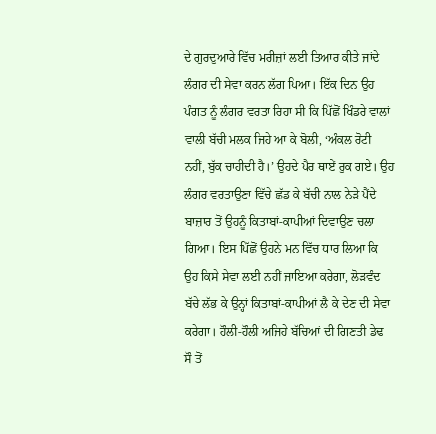ਦੇ ਗੁਰਦੁਆਰੇ ਵਿੱਚ ਮਰੀਜ਼ਾਂ ਲਈ ਤਿਆਰ ਕੀਤੇ ਜਾਂਦੇ ਲੰਗਰ ਦੀ ਸੇਵਾ ਕਰਨ ਲੱਗ ਪਿਆ। ਇੱਕ ਦਿਨ ਉਹ ਪੰਗਤ ਨੂੰ ਲੰਗਰ ਵਰਤਾ ਰਿਹਾ ਸੀ ਕਿ ਪਿੱਛੋਂ ਖਿੰਡਰੇ ਵਾਲਾਂ ਵਾਲੀ ਬੱਚੀ ਮਲਕ ਜਿਹੇ ਆ ਕੇ ਬੋਲੀ, ‘ਅੰਕਲ ਰੋਟੀ ਨਹੀਂ, ਬੁੱਕ ਚਾਹੀਦੀ ਹੈ।’ ਉਹਦੇ ਪੈਰ ਥਾਏਂ ਰੁਕ ਗਏ। ਉਹ ਲੰਗਰ ਵਰਤਾਉਣਾ ਵਿੱਚੇ ਛੱਡ ਕੇ ਬੱਚੀ ਨਾਲ ਨੇੜੇ ਪੈਂਦੇ ਬਾਜ਼ਾਰ ਤੋਂ ਉਹਨੂੰ ਕਿਤਾਬਾਂ-ਕਾਪੀਆਂ ਦਿਵਾਉਣ ਚਲਾ ਗਿਆ। ਇਸ ਪਿੱਛੋਂ ਉਹਨੇ ਮਨ ਵਿੱਚ ਧਾਰ ਲਿਆ ਕਿ ਉਹ ਕਿਸੇ ਸੇਵਾ ਲਈ ਨਹੀਂ ਜਾਇਆ ਕਰੇਗਾ, ਲੋੜਵੰਦ ਬੱਚੇ ਲੱਭ ਕੇ ਉਨ੍ਹਾਂ ਕਿਤਾਬਾਂ-ਕਾਪੀਆਂ ਲੈ ਕੇ ਦੇਣ ਦੀ ਸੇਵਾ ਕਰੇਗਾ। ਹੌਲੀ-ਹੌਲੀ ਅਜਿਹੇ ਬੱਚਿਆਂ ਦੀ ਗਿਣਤੀ ਡੇਢ ਸੌ ਤੋਂ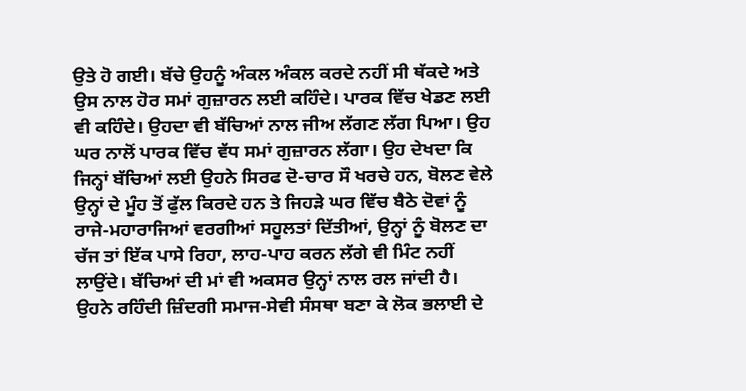ਉਤੇ ਹੋ ਗਈ। ਬੱਚੇ ਉਹਨੂੰ ਅੰਕਲ ਅੰਕਲ ਕਰਦੇ ਨਹੀਂ ਸੀ ਥੱਕਦੇ ਅਤੇ ਉਸ ਨਾਲ ਹੋਰ ਸਮਾਂ ਗੁਜ਼ਾਰਨ ਲਈ ਕਹਿੰਦੇ। ਪਾਰਕ ਵਿੱਚ ਖੇਡਣ ਲਈ ਵੀ ਕਹਿੰਦੇ। ਉਹਦਾ ਵੀ ਬੱਚਿਆਂ ਨਾਲ ਜੀਅ ਲੱਗਣ ਲੱਗ ਪਿਆ। ਉਹ ਘਰ ਨਾਲੋਂ ਪਾਰਕ ਵਿੱਚ ਵੱਧ ਸਮਾਂ ਗੁਜ਼ਾਰਨ ਲੱਗਾ। ਉਹ ਦੇਖਦਾ ਕਿ ਜਿਨ੍ਹਾਂ ਬੱਚਿਆਂ ਲਈ ਉਹਨੇ ਸਿਰਫ ਦੋ-ਚਾਰ ਸੌ ਖਰਚੇ ਹਨ, ਬੋਲਣ ਵੇਲੇ ਉਨ੍ਹਾਂ ਦੇ ਮੂੰਹ ਤੋਂ ਫੁੱਲ ਕਿਰਦੇ ਹਨ ਤੇ ਜਿਹੜੇ ਘਰ ਵਿੱਚ ਬੈਠੇ ਦੋਵਾਂ ਨੂੰ ਰਾਜੇ-ਮਹਾਰਾਜਿਆਂ ਵਰਗੀਆਂ ਸਹੂਲਤਾਂ ਦਿੱਤੀਆਂ, ਉਨ੍ਹਾਂ ਨੂੰ ਬੋਲਣ ਦਾ ਚੱਜ ਤਾਂ ਇੱਕ ਪਾਸੇ ਰਿਹਾ, ਲਾਹ-ਪਾਹ ਕਰਨ ਲੱਗੇ ਵੀ ਮਿੰਟ ਨਹੀਂ ਲਾਉਂਦੇ। ਬੱਚਿਆਂ ਦੀ ਮਾਂ ਵੀ ਅਕਸਰ ਉਨ੍ਹਾਂ ਨਾਲ ਰਲ ਜਾਂਦੀ ਹੈ।
ਉਹਨੇ ਰਹਿੰਦੀ ਜ਼ਿੰਦਗੀ ਸਮਾਜ-ਸੇਵੀ ਸੰਸਥਾ ਬਣਾ ਕੇ ਲੋਕ ਭਲਾਈ ਦੇ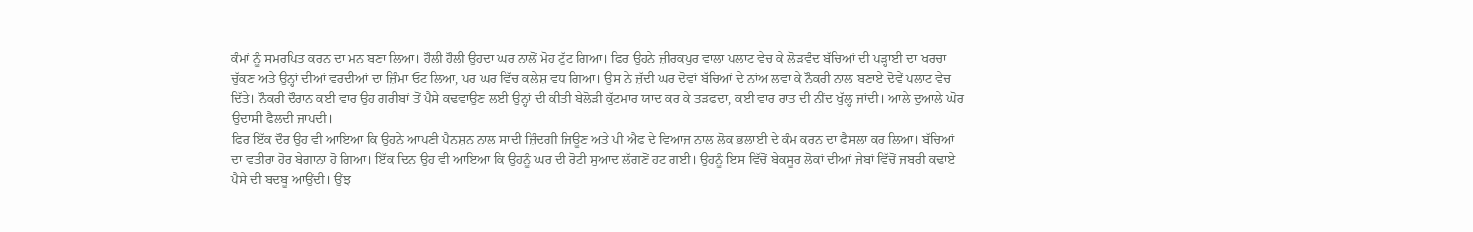ਕੰਮਾਂ ਨੂੰ ਸਮਰਪਿਤ ਕਰਨ ਦਾ ਮਨ ਬਣਾ ਲਿਆ। ਹੌਲੀ ਹੌਲੀ ਉਹਦਾ ਘਰ ਨਾਲੋਂ ਮੋਹ ਟੁੱਟ ਗਿਆ। ਫਿਰ ਉਹਨੇ ਜ਼ੀਰਕਪੁਰ ਵਾਲਾ ਪਲਾਟ ਵੇਚ ਕੇ ਲੋੜਵੰਦ ਬੱਚਿਆਂ ਦੀ ਪੜ੍ਹਾਈ ਦਾ ਖਰਚਾ ਚੁੱਕਣ ਅਤੇ ਉਨ੍ਹਾਂ ਦੀਆਂ ਵਰਦੀਆਂ ਦਾ ਜ਼ਿੰਮਾ ਓਟ ਲਿਆ, ਪਰ ਘਰ ਵਿੱਚ ਕਲੇਸ਼ ਵਧ ਗਿਆ। ਉਸ ਨੇ ਜ਼ੱਦੀ ਘਰ ਦੋਵਾਂ ਬੱਚਿਆਂ ਦੇ ਨਾਂਅ ਲਵਾ ਕੇ ਨੌਕਰੀ ਨਾਲ ਬਣਾਏ ਦੋਵੇਂ ਪਲਾਟ ਵੇਚ ਦਿੱਤੇ। ਨੌਕਰੀ ਦੌਰਾਨ ਕਈ ਵਾਰ ਉਹ ਗਰੀਬਾਂ ਤੋਂ ਪੈਸੇ ਕਢਵਾਉਣ ਲਈ ਉਨ੍ਹਾਂ ਦੀ ਕੀਤੀ ਬੇਲੋੜੀ ਕੁੱਟਮਾਰ ਯਾਦ ਕਰ ਕੇ ਤੜਫਦਾ, ਕਈ ਵਾਰ ਰਾਤ ਦੀ ਨੀਂਦ ਖੁੱਲ੍ਹ ਜਾਂਦੀ। ਆਲੇ ਦੁਆਲੇ ਘੋਰ ਉਦਾਸੀ ਫੈਲਦੀ ਜਾਪਦੀ।
ਫਿਰ ਇੱਕ ਦੌਰ ਉਹ ਵੀ ਆਇਆ ਕਿ ਉਹਨੇ ਆਪਣੀ ਪੈਨਸ਼ਨ ਨਾਲ ਸਾਦੀ ਜ਼ਿੰਦਗੀ ਜਿਊਣ ਅਤੇ ਪੀ ਐਫ ਦੇ ਵਿਆਜ ਨਾਲ ਲੋਕ ਭਲਾਈ ਦੇ ਕੰਮ ਕਰਨ ਦਾ ਫੈਸਲਾ ਕਰ ਲਿਆ। ਬੱਚਿਆਂ ਦਾ ਵਤੀਰਾ ਹੋਰ ਬੇਗਾਨਾ ਹੋ ਗਿਆ। ਇੱਕ ਦਿਨ ਉਹ ਵੀ ਆਇਆ ਕਿ ਉਹਨੂੰ ਘਰ ਦੀ ਰੋਟੀ ਸੁਆਦ ਲੱਗਣੋਂ ਹਟ ਗਈ। ਉਹਨੂੰ ਇਸ ਵਿੱਚੋਂ ਬੇਕਸੂਰ ਲੋਕਾਂ ਦੀਆਂ ਜੇਬਾਂ ਵਿੱਚੋਂ ਜਬਰੀ ਕਢਾਏ ਪੈਸੇ ਦੀ ਬਦਬੂ ਆਉਂਦੀ। ਉਂਝ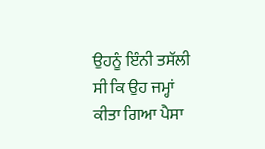ਉਹਨੂੰ ਇੰਨੀ ਤਸੱਲੀ ਸੀ ਕਿ ਉਹ ਜਮ੍ਹਾਂ ਕੀਤਾ ਗਿਆ ਪੈਸਾ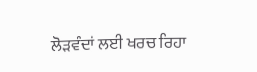ਲੋੜਵੰਦਾਂ ਲਈ ਖਰਚ ਰਿਹਾ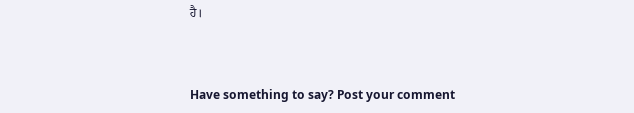ਹੈ।



Have something to say? Post your comment